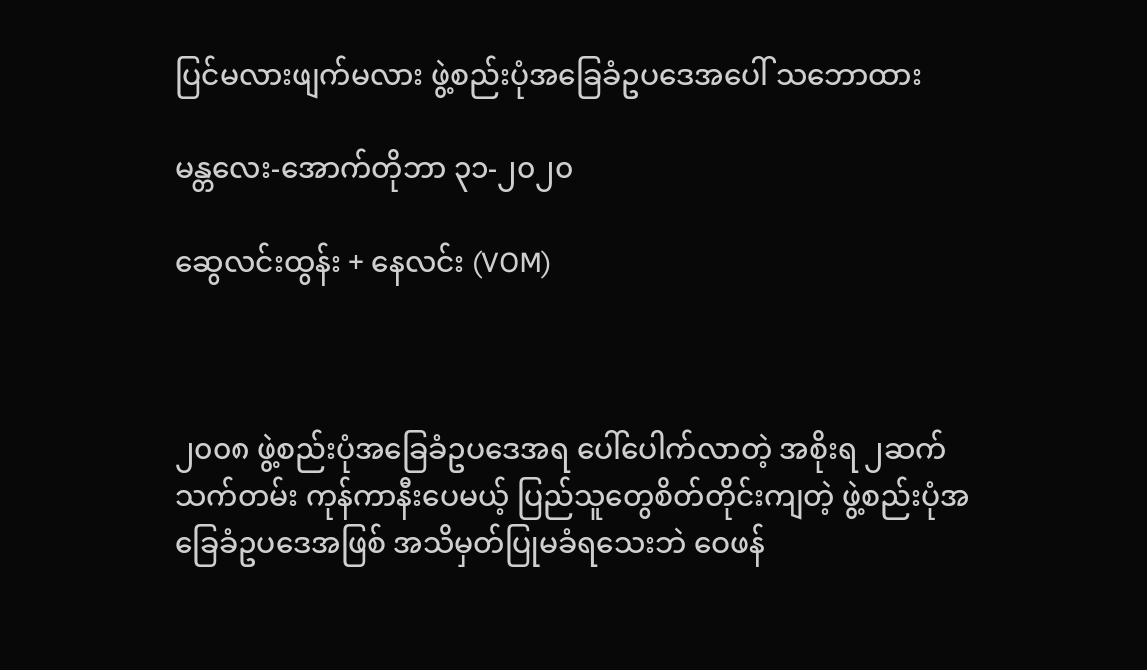ပြင်မလားဖျက်မလား ဖွဲ့စည်းပုံအခြေခံဥပဒေအပေါ် သဘောထား

မန္တလေး-အောက်တိုဘာ ၃၁-၂၀၂၀

ဆွေလင်းထွန်း + နေလင်း (VOM)



၂၀၀၈ ဖွဲ့စည်းပုံအခြေခံဥပဒေအရ ပေါ်ပေါက်လာတဲ့ အစိုးရ ၂ဆက်သက်တမ်း ကုန်ကာနီးပေမယ့် ပြည်သူတွေစိတ်တိုင်းကျတဲ့ ဖွဲ့စည်းပုံအခြေခံဥပဒေအဖြစ် အသိမှတ်ပြုမခံရသေးဘဲ ဝေဖန်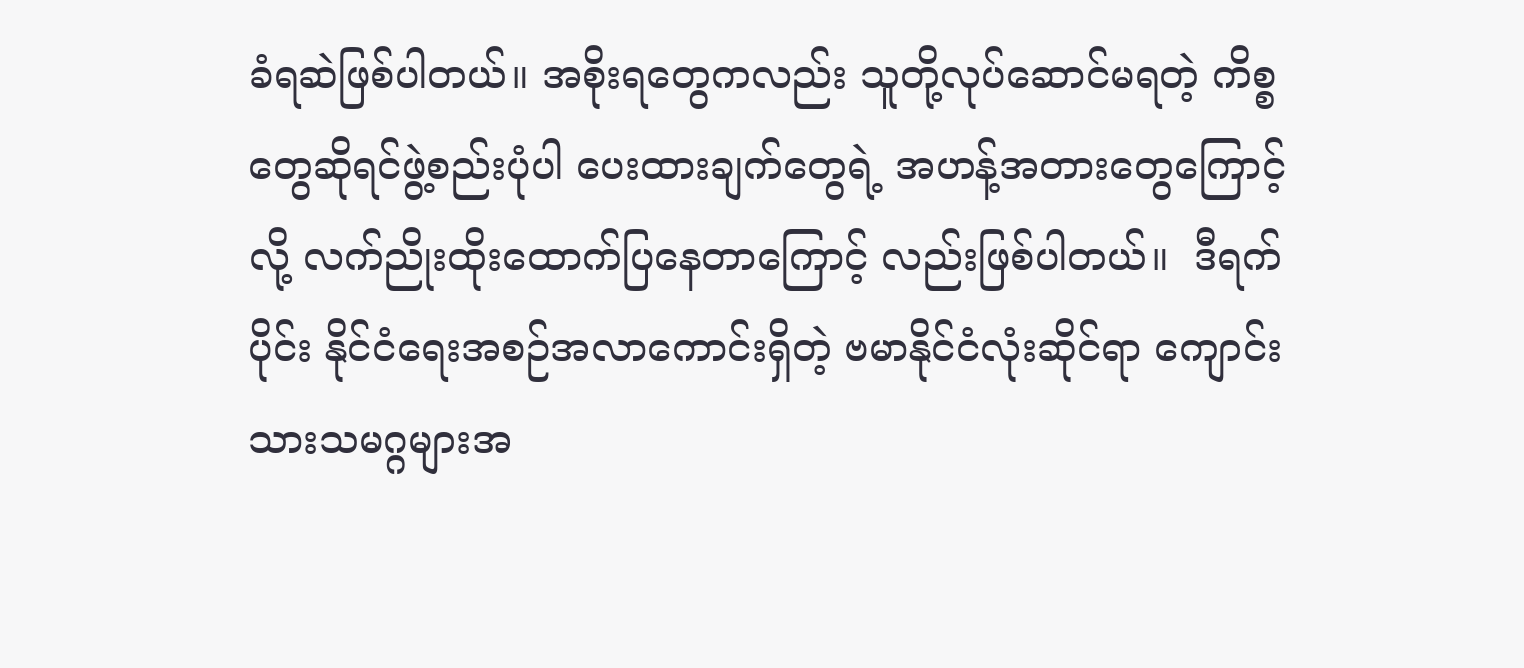ခံရဆဲဖြစ်ပါတယ်။ အစိုးရတွေကလည်း သူတို့လုပ်ဆောင်မရတဲ့ ကိစ္စတွေဆိုရင်ဖွဲ့စည်းပုံပါ ပေးထားချက်တွေရဲ့ အဟန့်အတားတွေကြောင့်လို့ လက်ညိုးထိုးထောက်ပြနေတာကြောင့် လည်းဖြစ်ပါတယ်။  ဒီရက်ပိုင်း နိုင်ငံရေးအစဉ်အလာကောင်းရှိတဲ့ ဗမာနိုင်ငံလုံးဆိုင်ရာ ကျောင်းသားသမဂ္ဂများအ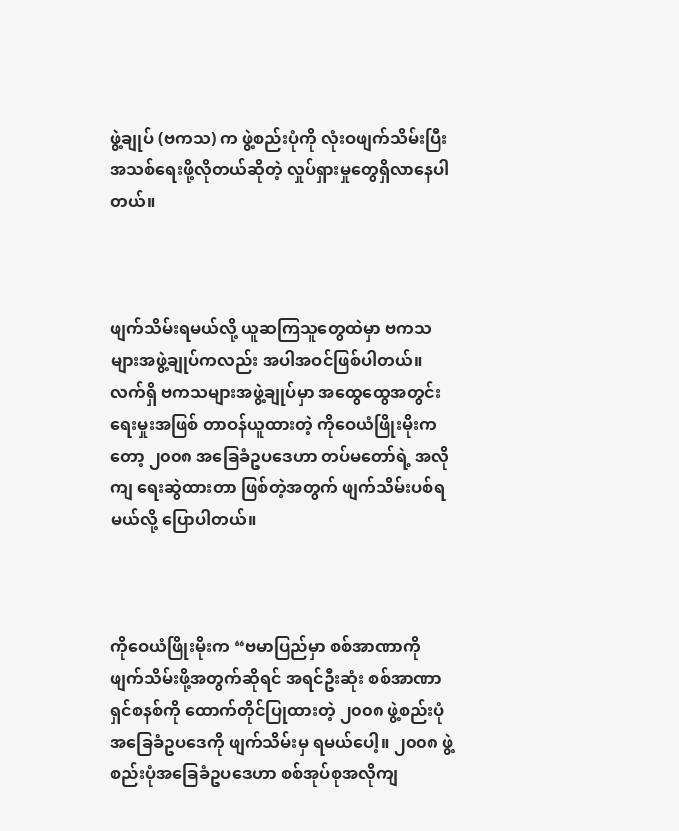ဖွဲ့ချုပ် (ဗကသ) က ဖွဲ့စည်းပုံကို လုံးဝဖျက်သိမ်းပြီး အသစ်ရေးဖို့လိုတယ်ဆိုတဲ့ လှုပ်ရှားမှုတွေရှိလာနေပါတယ်။



ဖျက်သိမ်းရမယ်လို့ ယူဆကြသူတွေထဲမှာ ဗကသများအဖွဲ့ချုပ်ကလည်း အပါအဝင်ဖြစ်ပါတယ်။ လက်ရှိ ဗကသများအဖွဲ့ချုပ်မှာ အထွေထွေအတွင်းရေးမှုးအဖြစ် တာဝန်ယူထားတဲ့ ကို‌ဝေယံဖြိုးမိုးကတော့ ၂၀၀၈ အခြေခံဥပဒေဟာ တပ်မတော်ရဲ့ အလိုကျ ရေးဆွဲထားတာ ဖြစ်တဲ့အတွက် ဖျက်သိမ်းပစ်ရမယ်လို့ ပြောပါတယ်။



ကိုဝေယံဖြိုးမိုးက “ဗမာပြည်မှာ စစ်အာဏာကို ဖျက်သိမ်းဖို့အတွက်ဆိုရင် အရင်ဦးဆုံး စစ်အာဏာရှင်စနစ်ကို ထောက်တိုင်ပြုထားတဲ့ ၂၀၀၈ ဖွဲ့စည်းပုံအခြေခံဥပဒေကို ဖျက်သိမ်းမှ ရမယ်ပေါ့။ ၂၀၀၈ ဖွဲ့စည်းပုံအခြေခံဥပဒေဟာ စစ်အုပ်စုအလိုကျ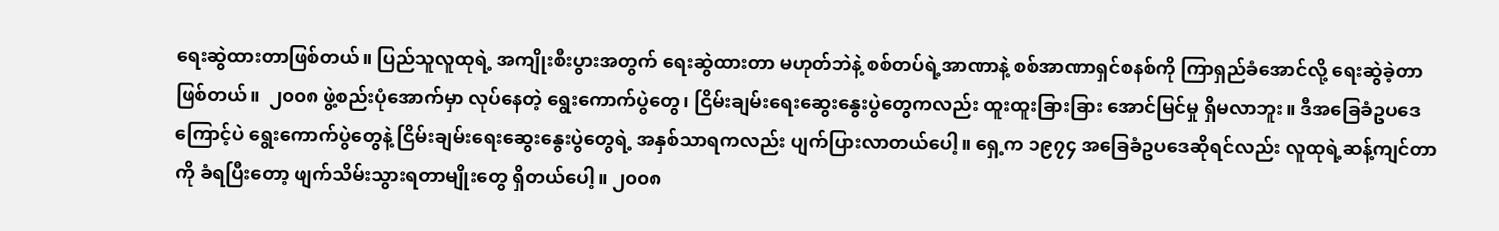ရေးဆွဲထားတာဖြစ်တယ်။ ပြည်သူလူထုရဲ့ အကျိုးစီးပွားအတွက် ရေးဆွဲထားတာ မဟုတ်ဘဲနဲ့ စစ်တပ်ရဲ့အာဏာနဲ့ စစ်အာဏာရှင်စနစ်ကို ကြာရှည်ခံအောင်လို့ ရေးဆွဲခဲ့တာဖြစ်တယ်။  ၂၀၀၈ ဖွဲ့စည်းပုံအောက်မှာ လုပ်နေတဲ့ ရွေးကောက်ပွဲတွေ၊ ငြိမ်းချမ်းရေးဆွေးနွေးပွဲတွေကလည်း ထူးထူးခြားခြား အောင်မြင်မှု ရှိမလာဘူး။ ဒီအခြေခံဥပဒေကြောင့်ပဲ ရွေးကောက်ပွဲတွေနဲ့ ငြိမ်းချမ်းရေးဆွေးနွေးပွဲတွေရဲ့ အနှစ်သာရကလည်း ပျက်ပြားလာတယ်ပေါ့။ ရှေ့က ၁၉၇၄ အခြေခံဥပဒေဆိုရင်လည်း လူထုရဲ့ဆန့်ကျင်တာကို ခံရပြီးတော့ ဖျက်သိမ်းသွားရတာမျိုးတွေ ရှိတယ်ပေါ့။ ၂၀၀၈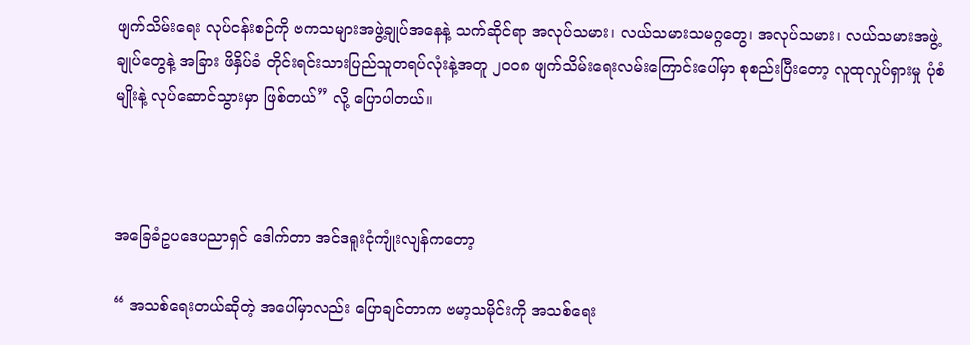ဖျက်သိမ်းရေး လုပ်ငန်းစဉ်ကို ဗကသများအဖွဲ့ချုပ်အနေနဲ့ သက်ဆိုင်ရာ အလုပ်သမား၊ လယ်သမားသမဂ္ဂတွေ၊ အလုပ်သမား၊ လယ်သမားအဖွဲ့ချုပ်တွေနဲ့ အခြား ဖိနှိပ်ခံ တိုင်းရင်းသားပြည်သူတရပ်လုံးနဲ့အတူ ၂၀၀၈ ဖျက်သိမ်းရေးလမ်းကြောင်းပေါ်မှာ စုစည်းပြီးတော့ လူထုလှုပ်ရှားမှု ပုံစံမျိုးနဲ့ လုပ်ဆောင်သွားမှာ ဖြစ်တယ်” လို့ ပြောပါတယ်။



အခြေခံဥပဒေပညာရှင် ဒေါက်တာ အင်ဒရူးငုံကျုံးလျန်ကတော့

“ အသစ်ရေးတယ်ဆိုတဲ့ အပေါ်မှာလည်း ပြောချင်တာက ဗမာ့သမိုင်းကို အသစ်ရေး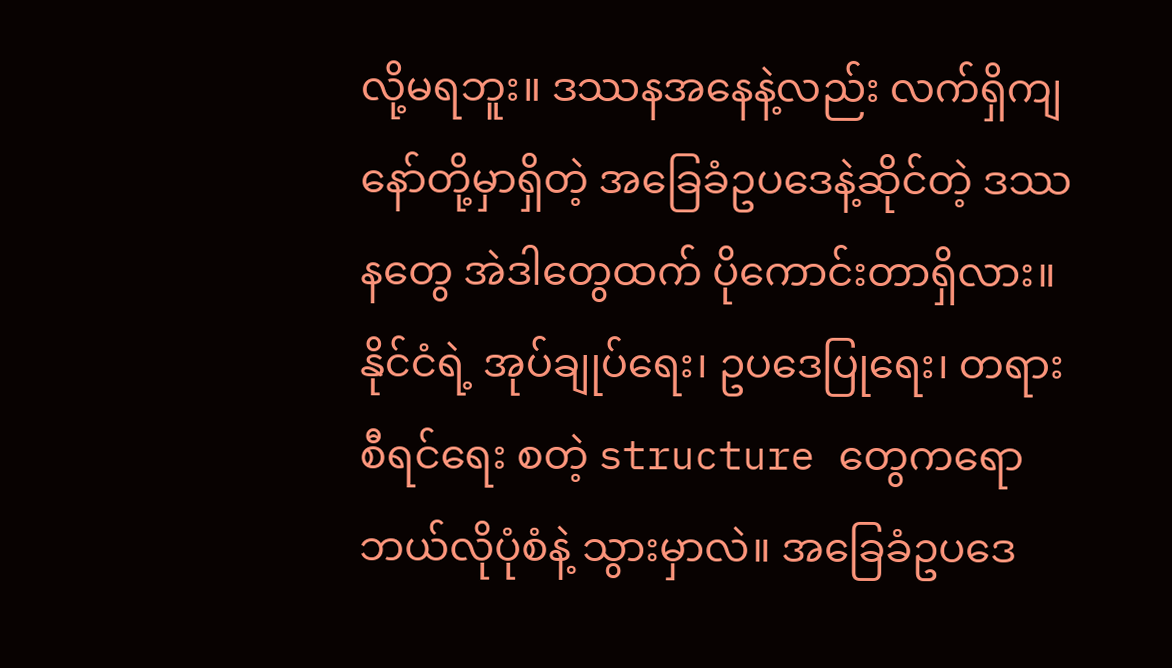လို့မရဘူး။ ဒဿနအနေနဲ့လည်း လက်ရှိကျနော်တို့မှာရှိတဲ့ အခြေခံဥပဒေနဲ့ဆိုင်တဲ့ ဒဿနတွေ အဲဒါတွေထက် ပိုကောင်းတာရှိလား။ နိုင်ငံရဲ့ အုပ်ချုပ်ရေး၊ ဥပဒေပြုရေး၊ တရားစီရင်ရေး စတဲ့ structure တွေကရော ဘယ်လိုပုံစံနဲ့ သွားမှာလဲ။ အခြေခံဥပဒေ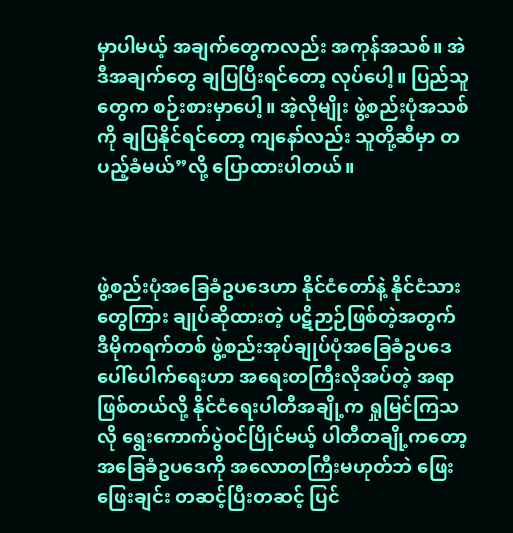မှာပါမယ့် အချက်တွေကလည်း အကုန်အသစ်။ အဲဒီအချက်တွေ ချပြပြီးရင်တော့ လုပ်ပေါ့။ ပြည်သူတွေက စဉ်းစားမှာပေါ့။ အဲ့လိုမျိုး ဖွဲ့စည်းပုံအသစ်ကို ချပြနိုင်ရင်တော့ ကျနော်လည်း သူတို့ဆီမှာ တပည့်ခံမယ်”လို့ ပြောထားပါတယ်။



ဖွဲ့စည်းပုံအခြေခံဥပဒေဟာ နိုင်ငံတော်နဲ့ နိုင်ငံသားတွေကြား ချုပ်ဆိုထားတဲ့ ပဋိဉာဉ်ဖြစ်တဲ့အတွက် ဒီမိုကရက်တစ် ဖွဲ့စည်းအုပ်ချုပ်ပုံအခြေခံဥပဒေ ပေါ်ပေါက်ရေးဟာ အရေးတကြီးလိုအပ်တဲ့ အရာဖြစ်တယ်လို့ နိုင်ငံရေးပါတီအချို့က ရှုမြင်ကြသလို ရွေးကောက်ပွဲဝင်ပြိုင်မယ့် ပါတီတချို့ကတော့ အခြေခံဥပဒေကို အလောတကြီးမဟုတ်ဘဲ ဖြေးဖြေးချင်း တဆင့်ပြီးတဆင့် ပြင်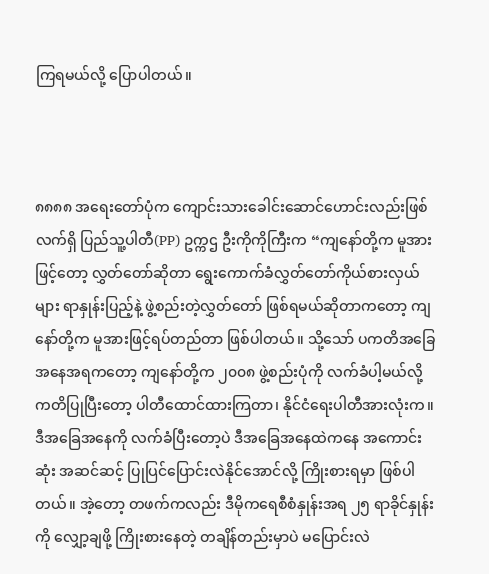ကြရမယ်လို့ ပြောပါတယ်။



၈၈၈၈ အရေးတော်ပုံက ကျောင်းသားခေါင်းဆောင်ဟောင်းလည်းဖြစ် လက်ရှိ ပြည်သူ့ပါတီ(PP) ဥက္ကဌ ဦးကိုကိုကြီးက “ကျနော်တို့က မူအားဖြင့်တော့ လွှတ်တော်ဆိုတာ ရွေးကောက်ခံလွှတ်တော်ကိုယ်စားလှယ်များ ရာနှုန်းပြည့်နဲ့ ဖွဲ့စည်းတဲ့လွှတ်တော် ဖြစ်ရမယ်ဆိုတာကတော့ ကျနော်တို့က မူအားဖြင့်ရပ်တည်တာ ဖြစ်ပါတယ်။ သို့သော် ပကတိအခြေအနေအရကတော့ ကျနော်တို့က ၂၀၀၈ ဖွဲ့စည်းပုံကို လက်ခံပါ့မယ်လို့ ကတိပြုပြီးတော့ ပါတီထောင်ထားကြတာ၊ နိုင်ငံရေးပါတီအားလုံးက။ ဒီအခြေအနေကို လက်ခံပြီးတော့ပဲ ဒီအခြေအနေထဲကနေ အကောင်းဆုံး အဆင်ဆင့် ပြုပြင်ပြောင်းလဲနိုင်အောင်လို့ ကြိုးစားရမှာ ဖြစ်ပါတယ်။ အဲ့တော့ တဖက်ကလည်း ဒီမိုကရေစီစံနှုန်းအရ ၂၅ ရာခိုင်နှုန်း ကို လျှော့ချဖို့ ကြိုးစားနေတဲ့ တချိန်တည်းမှာပဲ မပြောင်းလဲ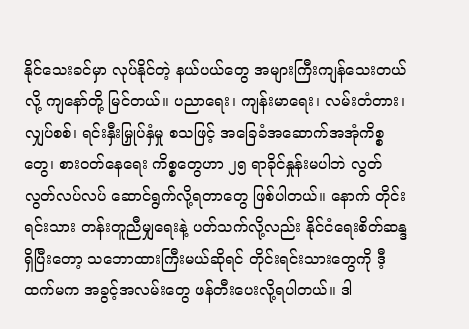နိုင်သေးခင်မှာ လုပ်နိုင်တဲ့ နယ်ပယ်တွေ အများကြီးကျန်သေးတယ်လို့ ကျ‌နော်တို့ မြင်တယ်။ ပညာရေး၊ ကျန်းမာရေး၊ လမ်းတံတား၊ လျှပ်စစ်၊ ရင်းနှီးမြှုပ်နှံမှု စသဖြင့် အ‌ခြေခံအဆောက်အအုံကိစ္စတွေ၊ စားဝတ်နေရေး ကိစ္စတွေဟာ ၂၅ ရာခိုင်နှုန်းမပါဘဲ လွတ်လွတ်လပ်လပ် ဆောင်ရွက်လို့ရတာတွေ ဖြစ်ပါတယ်။ နောက် တိုင်းရင်းသား တန်းတူညီမျှရေးနဲ့ ပတ်သက်လို့လည်း နိုင်ငံရေးစိတ်ဆန္ဒရှိပြီးတော့ သဘောထားကြီးမယ်ဆိုရင် တိုင်းရင်းသားတွေကို ဒီ့ထက်မက အခွင့်အလမ်းတွေ ဖန်တီးပေးလို့ရပါတယ်။ ဒါ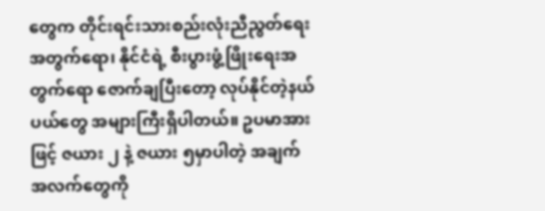တွေက တိုင်းရင်းသားစည်းလုံးညီညွတ်ရေးအတွက်ရော၊ နိုင်ငံရဲ့ စီးပွားဖွံ့ဖြိုးရေးအတွက်ရော ဇောက်ချပြီးတော့ လုပ်နိုင်တဲ့နယ်ပယ်တွေ အများကြီးရှိပါတယ်။ ဥပမာအားဖြင့် ဇယား ၂ နဲ့ ဇယား ၅မှာပါတဲ့ အချက်အလက်တွေကို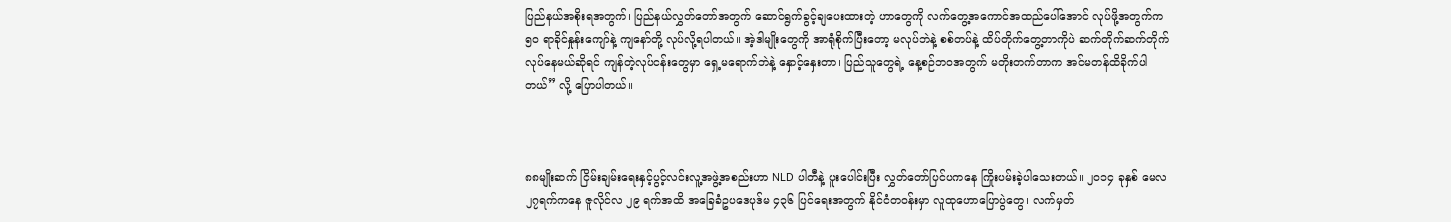ပြည်နယ်အစိုးရအတွက်၊ ပြည်နယ်လွှတ်တော်အတွက် ဆောင်ရွက်ခွင့်ချပေးထားတဲ့ ဟာတွေကို လက်တွေ့အကောင်အထည်ပေါ်အောင် လုပ်ဖို့အတွက်က ၅၀ ရာခိုင်နှုန်းကျော်နဲ့ ကျနော်တို့ လုပ်လို့ရပါတယ်။ အဲ့ဒါမျိုးတွေကို အာရုံစိုက်ပြီးတော့ မလုပ်ဘဲနဲ့ စစ်တပ်နဲ့ ထိပ်တိုက်တွေ့တာကိုပဲ ဆက်တိုက်ဆက်တိုက် လုပ်နေမယ်ဆိုရင် ကျန်တဲ့လုပ်ငန်းတွေမှာ ရှေ့မရောက်ဘဲနဲ့ နှောင့်နှေးတာ၊ ပြည်သူတွေရဲ့ နေ့စဉ်ဘဝအတွက် မတိုးတက်တာက အင်မတန်ထိခိုက်ပါတယ်” လို့ ပြောပါတယ်။



၈၈မျိုးဆက် ငြိမ်းချမ်းရေးနှင့်ပွင့်လင်းလူ့အဖွဲ့အစည်းဟာ NLD ပါတီနဲ့ ပူးပေါင်းပြီး လွှတ်တော်ပြင်ပကနေ ကြိုးပမ်းခဲ့ပါသေးတယ်။ ၂၀၁၄ ခုနှစ် မေလ ၂၇ရက်ကနေ ဇူလိုင်လ ၂၉ ရက်အထိ အခြေခံဥပဒေပုဒ်မ ၄၃၆ ပြင်ရေးအတွက် နိုင်ငံတဝန်းမှာ လူထုဟောပြောပွဲတွေ၊ လက်မှတ်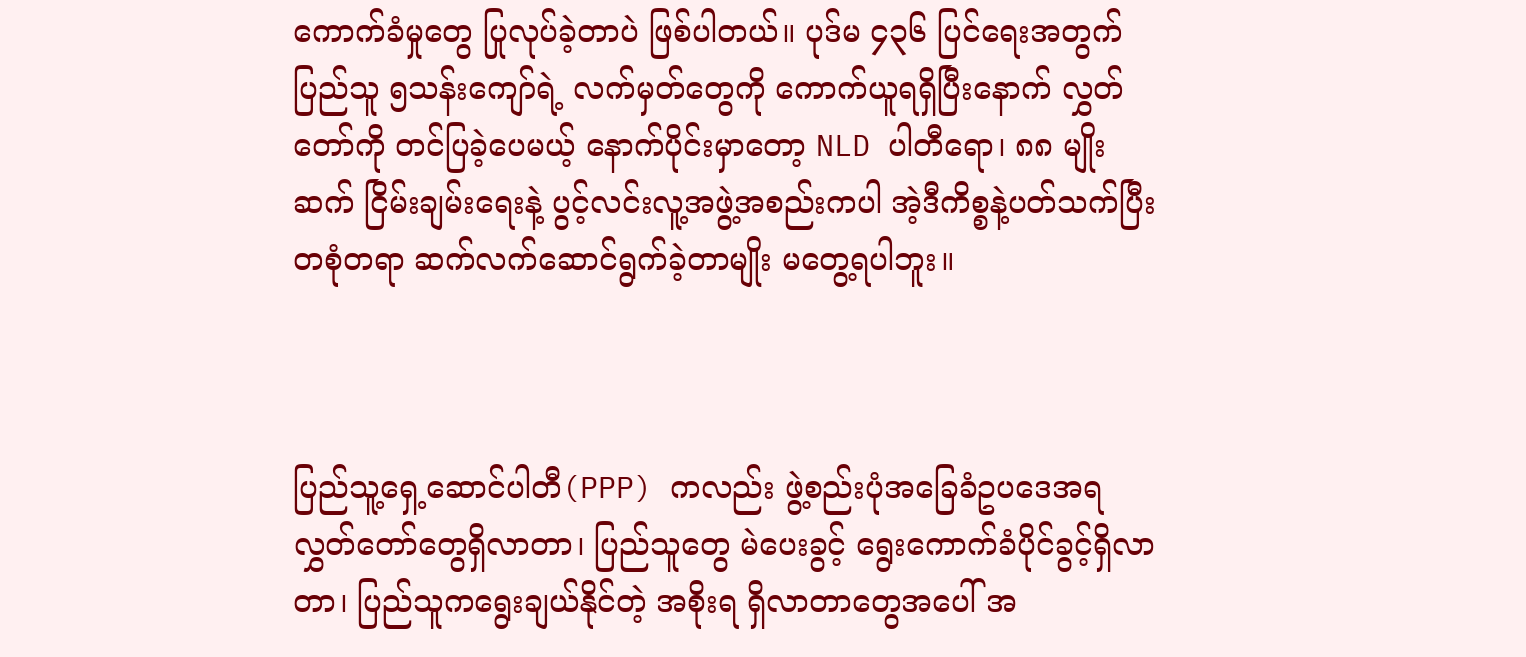ကောက်ခံမှုတွေ ပြုလုပ်ခဲ့တာပဲ ဖြစ်ပါတယ်။ ပုဒ်မ ၄၃၆ ပြင်ရေးအတွက် ပြည်သူ ၅သန်းကျော်ရဲ့ လက်မှတ်တွေကို ကောက်ယူရရှိပြီးနောက် လွှတ်တော်ကို တင်ပြခဲ့ပေမယ့် နောက်ပိုင်းမှာတော့ NLD ပါတီရော၊ ၈၈ မျိုးဆက် ငြိမ်းချမ်းရေးနဲ့ ပွင့်လင်းလူ့အဖွဲ့အစည်းကပါ အဲ့ဒီကိစ္စနဲ့ပတ်သက်ပြီး တစုံတရာ ဆက်လက်ဆောင်ရွက်ခဲ့တာမျိုး မတွေ့ရပါဘူး။



ပြည်သူ့ရှေ့ဆောင်ပါတီ(PPP) ကလည်း ဖွဲ့စည်းပုံအခြေခံဥပဒေအရ လွှတ်တော်တွေရှိလာတာ၊ ပြည်သူတွေ မဲပေးခွင့် ရွေးကောက်ခံပိုင်ခွင့်ရှိလာတာ၊ ပြည်သူကရွေးချယ်နိုင်တဲ့ အစိုးရ ရှိလာတာတွေအပေါ် အ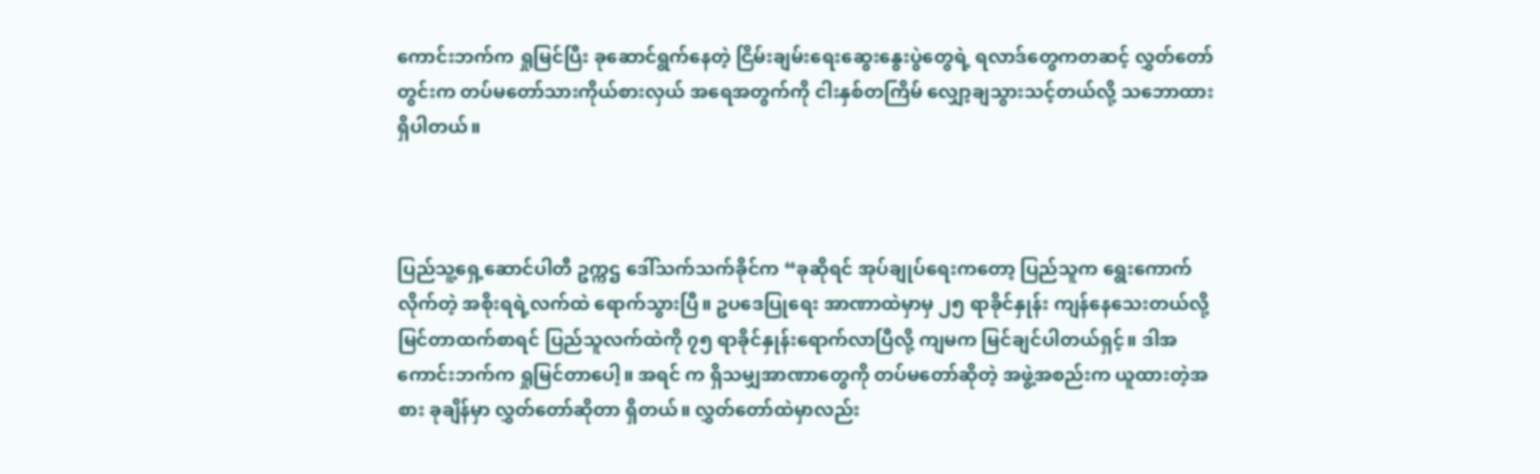ကောင်းဘက်က ရှုမြင်ပြီး ခုဆောင်ရွက်နေတဲ့ ငြိမ်းချမ်းရေးဆွေးနွေးပွဲတွေရဲ့ ရလာဒ်တွေကတဆင့် လွှတ်တော်တွင်းက တပ်မတော်သားကိုယ်စားလှယ် အရေအတွက်ကို ငါးနှစ်တကြိမ် လျှော့ချသွားသင့်တယ်လို့ သဘောထားရှိပါတယ်။



ပြည်သူ့ရှေ့ဆောင်ပါတီ ဥက္ကဌ ဒေါ်သက်သက်ခိုင်က “ခုဆိုရင် အုပ်ချုပ်ရေးကတော့ ပြည်သူက ရွေးကောက်လိုက်တဲ့ အစိုးရရဲ့လက်ထဲ ရောက်သွားပြီ။ ဥပဒေပြုရေး အာဏာထဲမှာမှ ၂၅ ရာခိုင်နှုန်း ကျန်နေသေးတယ်လို့ မြင်တာထက်စာရင် ပြည်သူလက်ထဲကို ၇၅ ရာခိုင်နှုန်းရောက်လာပြီလို့ ကျမက မြင်ချင်ပါတယ်ရှင့်။ ဒါအကောင်းဘက်က ရှုမြင်တာပေါ့။ အရင် က ရှိသမျှအာဏာတွေကို တပ်မတော်ဆိုတဲ့ အဖွဲ့အစည်းက ယူထားတဲ့အစား ခုချိန်မှာ လွှတ်တော်ဆိုတာ ရှိတယ်။ လွှတ်တော်ထဲမှာလည်း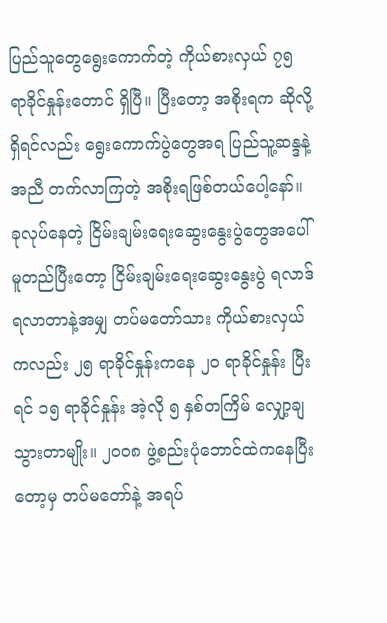ပြည်သူတွေရွေးကောက်တဲ့ ကိုယ်စားလှယ် ၇၅ ရာခိုင်နှုန်းတောင် ရှိပြီ။ ပြီးတော့ အစိုးရက ဆိုလို့ရှိရင်လည်း ရွေးကောက်ပွဲတွေအရ ပြည်သူ့ဆန္ဒနဲ့အညီ တက်လာကြတဲ့ အစိုးရဖြစ်တယ်ပေါ့နော်။ ခုလုပ်နေတဲ့ ငြိမ်းချမ်းရေးဆွေးနွေးပွဲတွေအပေါ် မူတည်ပြီးတော့ ငြိမ်းချမ်းရေးဆွေးနွေးပွဲ ရလာဒ်ရလာတာနဲ့အမျှ တပ်မတော်သား ကိုယ်စားလှယ်ကလည်း ၂၅ ရာခိုင်နှုန်းကနေ ၂၀ ရာခိုင်နှုန်း ပြီးရင် ၁၅ ရာခိုင်နှုန်း အဲ့လို ၅ နှစ်တကြိမ် လျှော့ချသွားတာမျိုး။ ၂၀၀၈ ဖွဲ့စည်းပုံဘောင်ထဲကနေပြီးတော့မှ တပ်မတော်နဲ့ အရပ်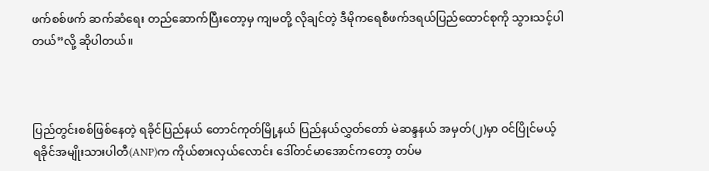ဖက်စစ်ဖက် ဆက်ဆံရေး တည်ဆောက်ပြီးတော့မှ ကျမတို့ လိုချင်တဲ့ ဒီမိုကရေစီဖက်ဒရယ်ပြည်ထောင်စုကို သွားသင့်ပါတယ်”လို့ ဆိုပါတယ်။



ပြည်တွင်းစစ်ဖြစ်နေတဲ့ ရခိုင်ပြည်နယ် တောင်ကုတ်မြို့နယ် ပြည်နယ်လွှတ်တော် မဲဆန္ဒနယ် အမှတ်(၂)မှာ ဝင်ပြိုင်မယ့် ရခိုင်အမျိုးသားပါတီ(ANP)က ကိုယ်စားလှယ်လောင်း ဒေါ်တင်မာအောင်ကတော့ တပ်မ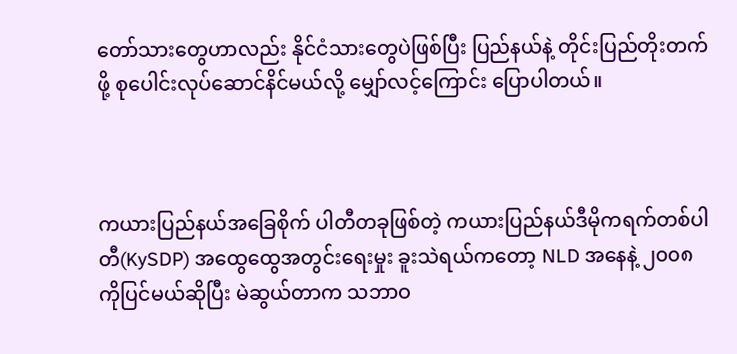တော်သားတွေဟာလည်း နိုင်ငံသားတွေပဲဖြစ်ပြီး ပြည်နယ်နဲ့ တိုင်းပြည်တိုးတက်ဖို့ စုပေါင်းလုပ်ဆောင်နိင်မယ်လို့ မျှော်လင့်ကြောင်း ပြောပါတယ်။



ကယားပြည်နယ်အခြေစိုက် ပါတီတခုဖြစ်တဲ့ ကယားပြည်နယ်ဒီမိုကရက်တစ်ပါတီ(KySDP) အထွေထွေအတွင်းရေးမှုး ခူးသဲရယ်ကတော့ NLD အနေနဲ့ ၂၀၀၈ ကိုပြင်မယ်ဆိုပြီး မဲဆွယ်တာက သဘာဝ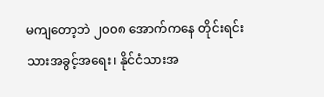မကျတော့ဘဲ ၂၀၀၈ အောက်ကနေ တိုင်းရင်းသားအခွင့်အရေး၊ နိုင်ငံသားအ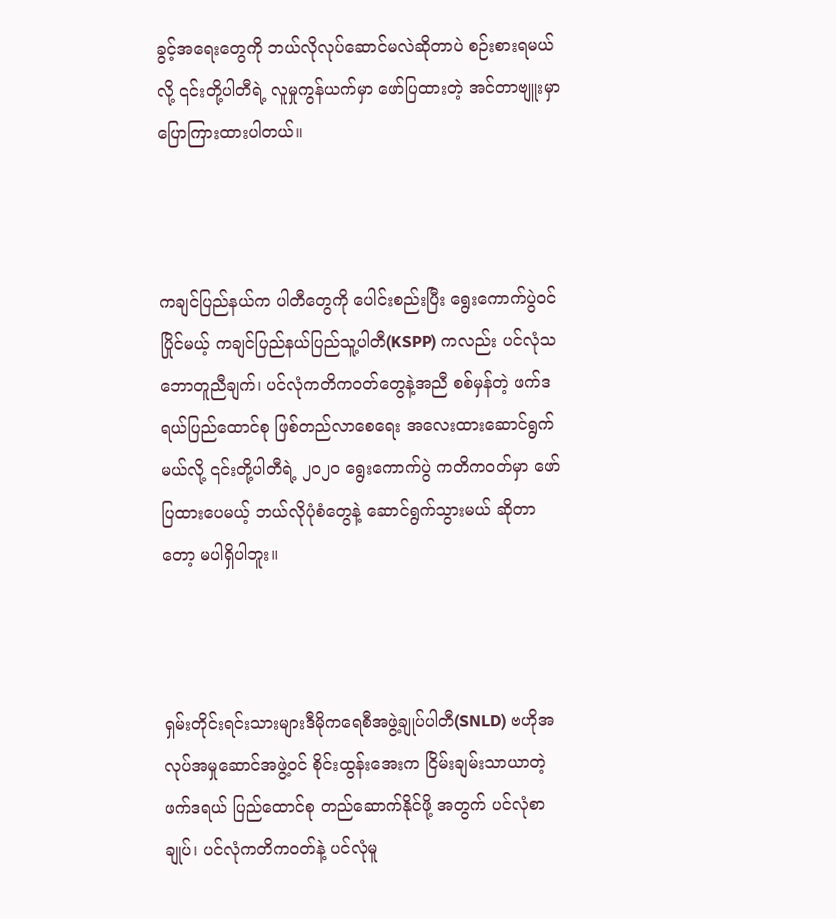ခွင့်အရေးတွေကို ဘယ်လိုလုပ်ဆောင်မလဲဆိုတာပဲ စဉ်းစားရမယ်လို့ ၎င်းတို့ပါတီရဲ့ လူမှုကွန်ယက်မှာ ဖော်ပြထားတဲ့ အင်တာဗျူးမှာ ပြောကြားထားပါတယ်။



ကချင်ပြည်နယ်က ပါတီတွေကို ပေါင်းစည်းပြီး ရွေးကောက်ပွဲဝင်ပြိုင်မယ့် ကချင်ပြည်နယ်ပြည်သူ့ပါတီ(KSPP) ကလည်း ပင်လုံသဘောတူညီချက်၊ ပင်လုံကတိကဝတ်တွေနဲ့အညီ စစ်မှန်တဲ့ ဖက်ဒရယ်ပြည်ထောင်စု ဖြစ်တည်လာစေရေး အလေးထားဆောင်ရွက်မယ်လို့ ၎င်းတို့ပါတီရဲ့ ၂၀၂၀ ရွေးကောက်ပွဲ ကတိကဝတ်မှာ ဖော်ပြထားပေမယ့် ဘယ်လိုပုံစံတွေနဲ့ ဆောင်ရွက်သွားမယ် ဆိုတာတော့ မပါရှိပါဘူး။



ရှမ်းတိုင်းရင်းသားများဒီမိုကရေစီအဖွဲ့ချုပ်ပါတီ(SNLD) ဗဟိုအလုပ်အမှုဆောင်အဖွဲ့ဝင် စိုင်းထွန်းအေးက ငြိမ်းချမ်းသာယာတဲ့ ဖက်ဒရယ် ပြည်ထောင်စု တည်ဆောက်နိုင်ဖို့ အတွက် ပင်လုံစာချုပ်၊ ပင်လုံကတိကဝတ်နဲ့ ပင်လုံမူ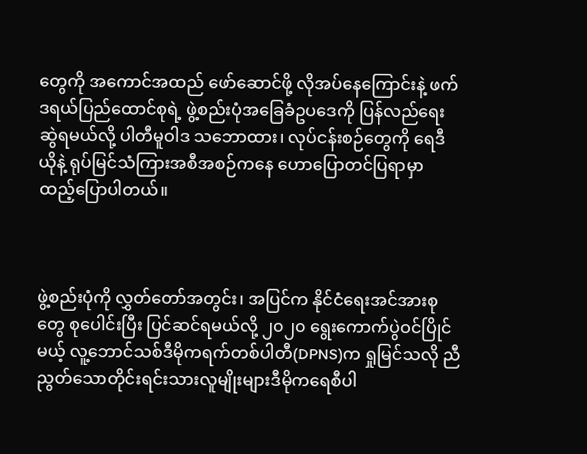တွေကို အကောင်အထည် ဖော်ဆောင်ဖို့ လိုအပ်နေကြောင်းနဲ့ ဖက်ဒရယ်ပြည်ထောင်စုရဲ့ ဖွဲ့စည်းပုံအခြေခံဥပဒေကို ပြန်လည်ရေးဆွဲရမယ်လို့ ပါတီမူဝါဒ သဘောထား၊ လုပ်ငန်းစဉ်တွေကို ရေဒီယိုနဲ့ ရုပ်မြင်သံကြားအစီအစဉ်ကနေ ဟောပြောတင်ပြရာမှာ ထည့်ပြောပါတယ်။



ဖွဲ့စည်းပုံကို လွှတ်တော်အတွင်း၊ အပြင်က နိုင်ငံရေးအင်အားစုတွေ စုပေါင်းပြီး ပြင်ဆင်ရမယ်လို့ ၂၀၂၀ ရွေးကောက်ပွဲဝင်ပြိုင်မယ့် လူ့ဘောင်သစ်ဒီမိုကရက်တစ်ပါတီ(DPNS)က ရှုမြင်သလို ညီညွတ်သောတိုင်းရင်းသားလူမျိုးများဒီမိုကရေစီပါ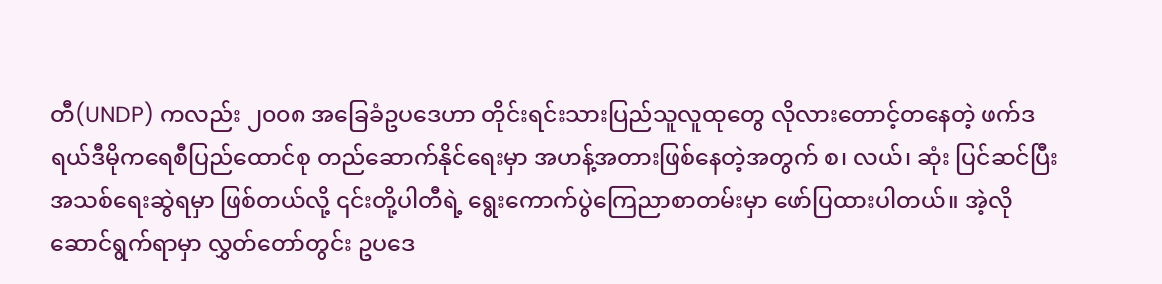တီ(UNDP) ကလည်း ၂၀၀၈ အခြေခံဥပဒေဟာ တိုင်းရင်းသားပြည်သူလူထုတွေ လိုလားတောင့်တနေတဲ့ ဖက်ဒရယ်ဒီမိုကရေစီပြည်ထောင်စု တည်ဆောက်နိုင်ရေးမှာ အဟန့်အတားဖြစ်နေတဲ့အတွက် စ၊ လယ်၊ ဆုံး ပြင်ဆင်ပြီး အသစ်ရေးဆွဲရမှာ ဖြစ်တယ်လို့ ၎င်းတို့ပါတီရဲ့ ရွေးကောက်ပွဲကြေညာစာတမ်းမှာ ဖော်ပြထားပါတယ်။ အဲ့လိုဆောင်ရွက်ရာမှာ လွှတ်တော်တွင်း ဥပဒေ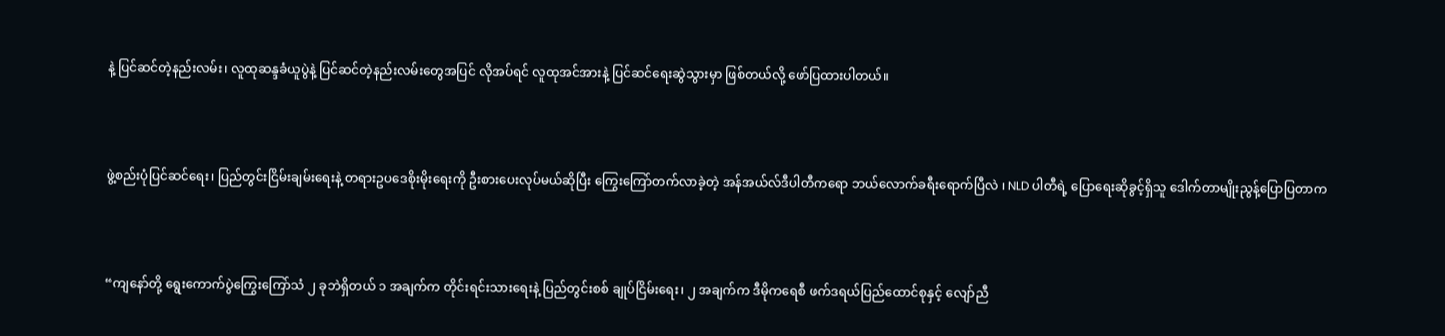နဲ့ ပြင်ဆင်တဲ့နည်းလမ်း၊ လူထုဆန္ဒခံယူပွဲနဲ့ ပြင်ဆင်တဲ့နည်းလမ်းတွေအပြင် လိုအပ်ရင် လူထုအင်အားနဲ့ ပြင်ဆင်ရေးဆွဲသွားမှာ ဖြစ်တယ်လို့ ဖော်ပြထားပါတယ်။



ဖွဲ့စည်းပုံပြင်ဆင်ရေး၊ ပြည်တွင်းငြိမ်းချမ်းရေးနဲ့ တရားဥပဒေစိုးမိုးရေးကို ဦးစားပေးလုပ်မယ်ဆိုပြီး ကြွေးကြော်တက်လာခဲ့တဲ့ အန်အယ်လ်ဒီပါတီကရော ဘယ်လောက်ခရီးရောက်ပြီလဲ ၊ NLD ပါတီရဲ့ ပြောရေးဆိုခွင့်ရှိသူ ဒေါက်တာမျိုးညွန့်ပြောပြတာက



“ကျနော်တို့ ရွေးကောက်ပွဲကြွေးကြော်သံ ၂ ခုဘဲရှိတယ် ၁ အချက်က တိုင်းရင်းသားရေးနဲ့ ပြည်တွင်းစစ် ချုပ်ငြိမ်းရေး၊ ၂ အချက်က ဒီမိုကရေစီ ဖက်ဒရယ်ပြည်ထောင်စုနှင့် လျော်ညီ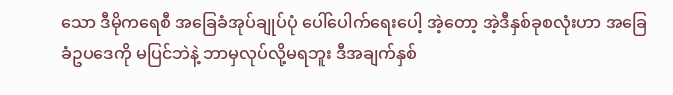သော ဒီမိုကရေစီ အခြေခံအုပ်ချုပ်ပုံ ပေါ်ပေါက်ရေးပေါ့ အဲ့တော့ အဲ့ဒီနှစ်ခုစလုံးဟာ အခြေခံဥပဒေကို မပြင်ဘဲနဲ့ ဘာမှလုပ်လို့မရဘူး ဒီအချက်နှစ်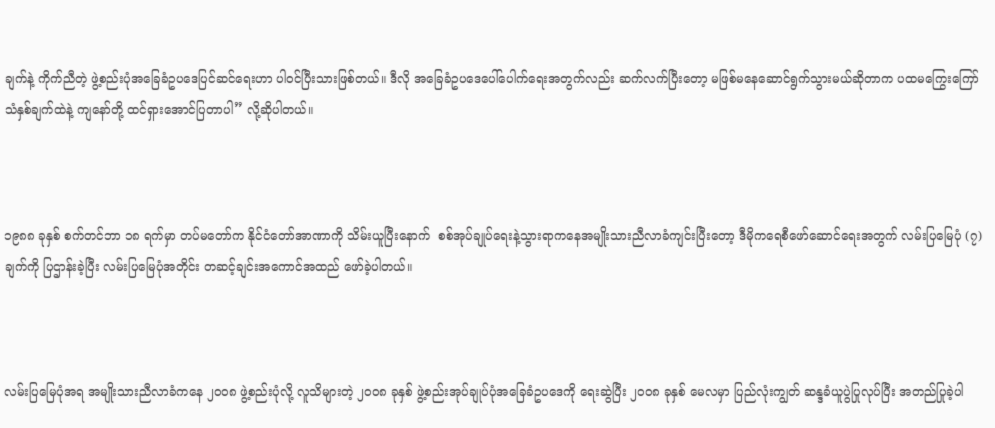ချက်နဲ့ ကိုက်ညီတဲ့ ဖွဲ့စည်းပုံအခြေခံဥပဒေပြင်ဆင်ရေးဟာ ပါဝင်ပြီးသားဖြစ်တယ်။ ဒီလို အခြေခံဥပဒေပေါ်ပေါက်ရေးအတွက်လည်း ဆက်လက်ပြီးတော့ မဖြစ်မနေဆောင်ရွက်သွားမယ်ဆိုတာက ပထမကြွေးကြော်သံနှစ်ချက်ထဲနဲ့ ကျနော်တို့ ထင်ရှားအောင်ပြတာပါ” လို့ဆိုပါတယ်။



၁၉၈၈ ခုနှစ် စက်တင်ဘာ ၁၈ ရက်မှာ တပ်မတော်က နိုင်ငံတော်အာဏာကို သိမ်းယူပြီးနောက်  စစ်အုပ်ချုပ်ရေးနဲ့သွားရာကနေအမျိုးသားညီလာခံကျင်းပြီးတော့ ဒီမိုကရေစီဖော်ဆောင်ရေးအတွက် လမ်းပြမြေပုံ (၇)ချက်ကို ပြဌာန်းခဲ့ပြီး လမ်းပြမြေပုံအတိုင်း တဆင့်ချင်းအကောင်အထည် ဖော်ခဲ့ပါတယ်။



လမ်းပြမြေပုံအရ အမျိုးသားညီလာခံကနေ ၂၀၀၈ ဖွဲ့စည်းပုံလို့ လူသိများတဲ့ ၂၀၀၈ ခုနှစ် ဖွဲ့စည်းအုပ်ချုပ်ပုံအခြေခံဥပဒေကို ရေးဆွဲပြီး ၂၀၀၈ ခုနှစ် မေလမှာ ပြည်လုံးကျွတ် ဆန္ဒခံယူပွဲပြုလုပ်ပြီး အတည်ပြုခဲ့ပါ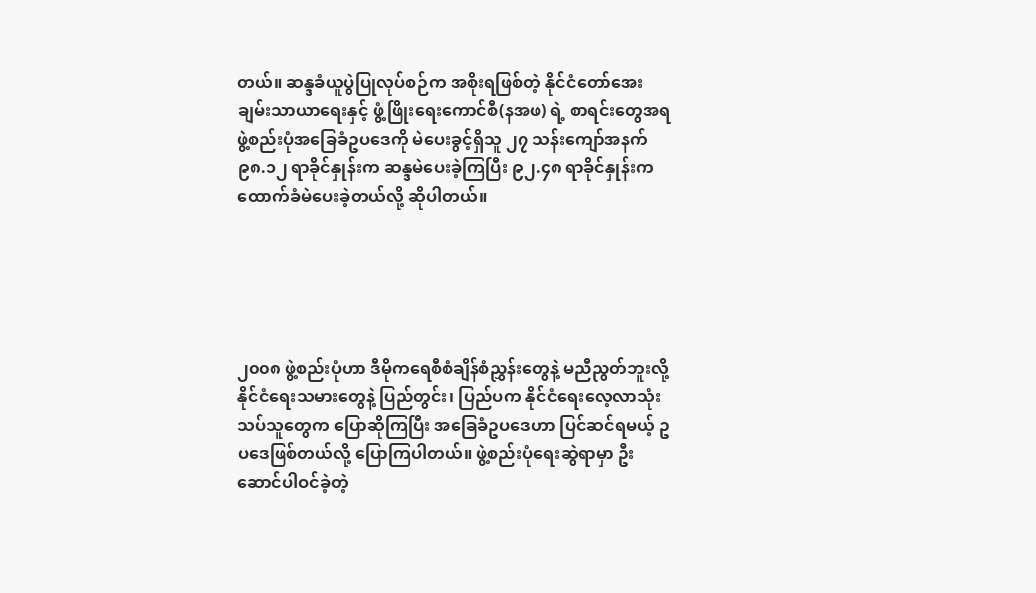တယ်။ ဆန္ဒခံယူပွဲပြုလုပ်စဉ်က အစိုးရဖြစ်တဲ့ နိုင်ငံတော်အေးချမ်းသာယာရေးနှင့် ဖွံ့ဖြိုးရေးကောင်စီ(နအဖ) ရဲ့ စာရင်းတွေအရ ဖွဲ့စည်းပုံအခြေခံဥပဒေကို မဲပေးခွင့်ရှိသူ ၂၇ သန်းကျော်အနက် ၉၈.၁၂ ရာခိုင်နှုန်းက ဆန္ဒမဲပေးခဲ့ကြပြီး ၉၂.၄၈ ရာခိုင်နှုန်းက ထောက်ခံမဲပေးခဲ့တယ်လို့ ဆိုပါတယ်။





၂၀၀၈ ဖွဲ့စည်းပုံဟာ ဒီမိုကရေစီစံချိန်စံညွှန်းတွေနဲ့ မညီညွတ်ဘူးလို့ နိုင်ငံရေးသမားတွေနဲ့ ပြည်တွင်း၊ ပြည်ပက နိုင်ငံရေးလေ့လာသုံးသပ်သူတွေက ပြောဆိုကြပြီး အခြေခံဥပဒေဟာ ပြင်ဆင်ရမယ့် ဥပဒေဖြစ်တယ်လို့ ပြောကြပါတယ်။ ဖွဲ့စည်းပုံရေးဆွဲရာမှာ ဦးဆောင်ပါဝင်ခဲ့တဲ့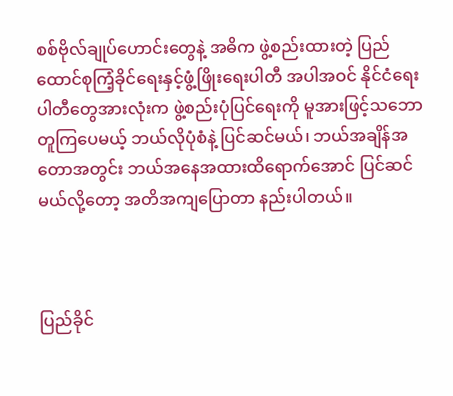စစ်ဗိုလ်ချုပ်ဟောင်းတွေနဲ့ အဓိက ဖွဲ့စည်းထားတဲ့ ပြည်ထောင်စုကြံ့ခိုင်ရေးနှင့်ဖွံ့ဖြိုးရေးပါတီ အပါအဝင် နိုင်ငံရေးပါတီတွေအားလုံးက ဖွဲ့စည်းပုံပြင်ရေးကို မူအားဖြင့်သဘောတူကြပေမယ့် ဘယ်လိုပုံစံနဲ့ ပြင်ဆင်မယ်၊ ဘယ်အချိန်အတောအတွင်း ဘယ်အနေအထားထိရောက်အောင် ပြင်ဆင်မယ်လို့တော့ အတိအကျပြောတာ နည်းပါတယ်။



ပြည်ခိုင်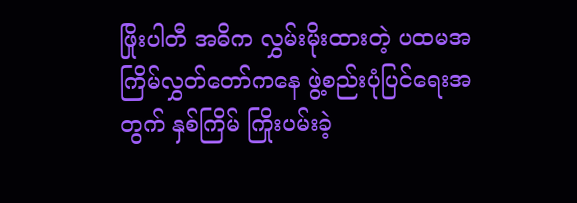ဖြိုးပါတီ အဓိက လွှမ်းမိုးထားတဲ့ ပထမအကြိမ်လွှတ်တော်ကနေ ဖွဲ့စည်းပုံပြင်ရေးအတွက် နှစ်ကြိမ် ကြိုးပမ်းခဲ့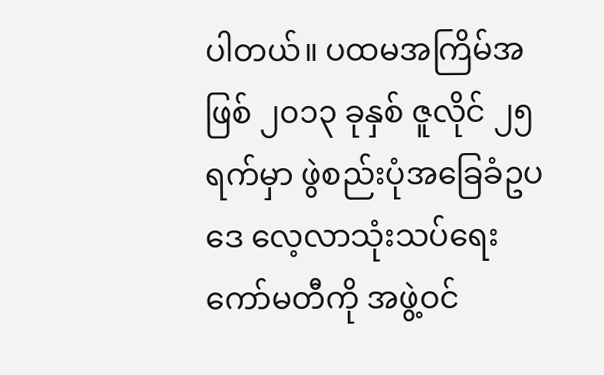ပါတယ်။ ပထမအကြိမ်အဖြစ် ၂၀၁၃ ခုနှစ် ဇူလိုင် ၂၅ ရက်မှာ ဖွဲစည်းပုံအခြေခံဥပဒေ လေ့လာသုံးသပ်ရေးကော်မတီကို အဖွဲ့ဝင်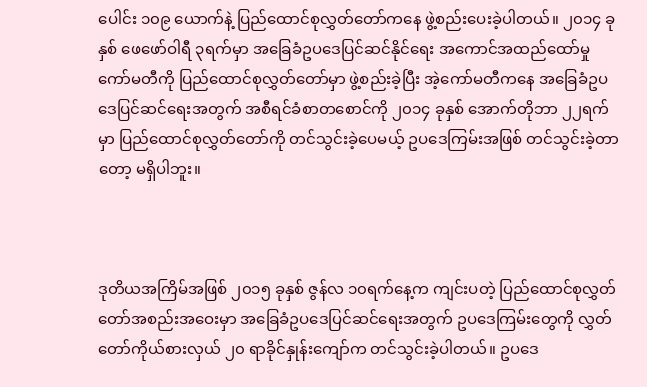ပေါင်း ၁၀၉ ယောက်နဲ့ ပြည်ထောင်စုလွှတ်တော်ကနေ ဖွဲ့စည်းပေးခဲ့ပါတယ်။ ၂၀၁၄ ခုနှစ် ဖေဖော်ဝါရီ ၃ရက်မှာ အခြေခံဥပဒေပြင်ဆင်နိုင်ရေး အကောင်အထည်ထော်မှုကော်မတီကို ပြည်ထောင်စုလွှတ်တော်မှာ ဖွဲ့စည်းခဲ့ပြီး အဲ့ကော်မတီကနေ အခြေခံဥပဒေပြင်ဆင်ရေးအတွက် အစီရင်ခံစာတစောင်ကို ၂၀၁၄ ခုနှစ် အောက်တိုဘာ ၂၂ရက်မှာ ပြည်ထောင်စုလွှတ်တော်ကို တင်သွင်းခဲ့ပေမယ့် ဥပဒေကြမ်းအဖြစ် တင်သွင်းခဲ့တာတော့ မရှိပါဘူး။



ဒုတိယအကြိမ်အဖြစ် ၂၀၁၅ ခုနှစ် ဇွန်လ ၁၀ရက်နေ့က ကျင်းပတဲ့ ပြည်ထောင်စုလွှတ်တော်အစည်းအဝေးမှာ အခြေခံဥပဒေပြင်ဆင်ရေးအတွက် ဥပဒေကြမ်းတွေကို လွှတ်တော်ကိုယ်စားလှယ် ၂၀ ရာခိုင်နှုန်းကျော်က တင်သွင်းခဲ့ပါတယ်။ ဥပဒေ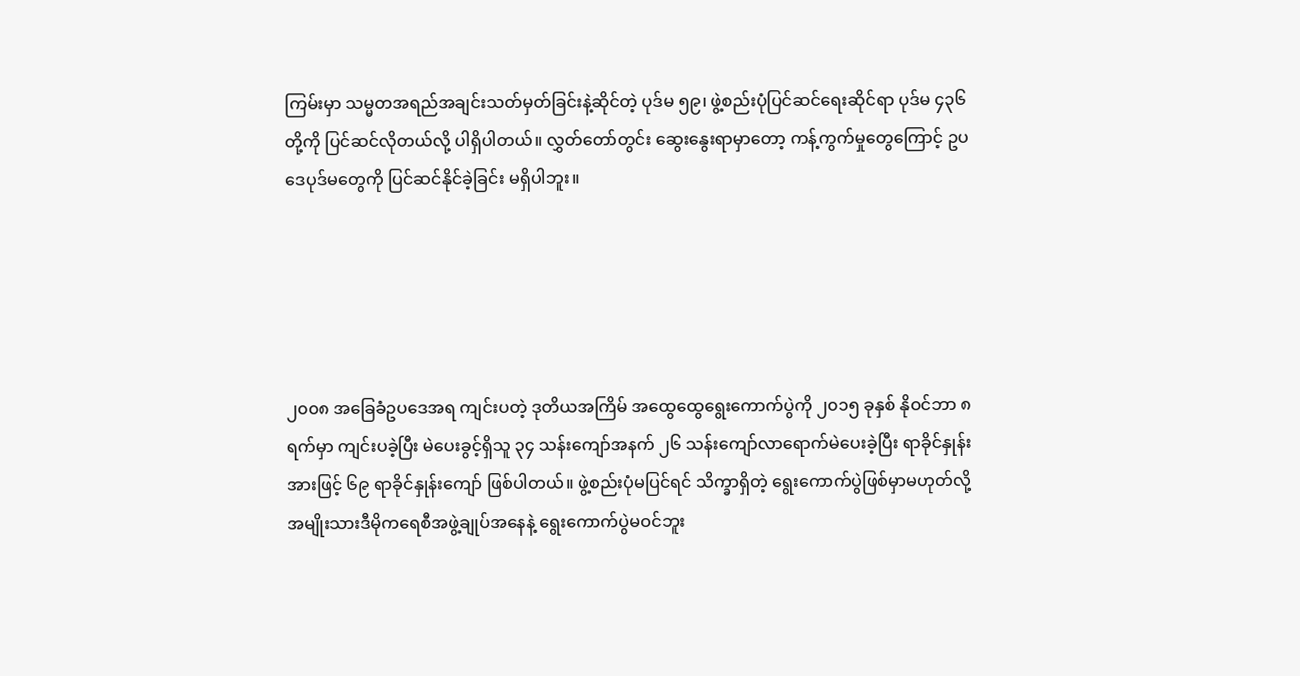ကြမ်းမှာ သမ္မတအရည်အချင်းသတ်မှတ်ခြင်းနဲ့ဆိုင်တဲ့ ပုဒ်မ ၅၉၊ ဖွဲ့စည်းပုံပြင်ဆင်ရေးဆိုင်ရာ ပုဒ်မ ၄၃၆ တို့ကို ပြင်ဆင်လိုတယ်လို့ ပါရှိပါတယ်။ လွှတ်တော်တွင်း ဆွေးနွေးရာမှာတော့ ကန့်ကွက်မှုတွေကြောင့် ဥပဒေပုဒ်မတွေကို ပြင်ဆင်နိုင်ခဲ့ခြင်း မရှိပါဘူး။





၂၀၀၈ အခြေခံဥပဒေအရ ကျင်းပတဲ့ ဒုတိယအကြိမ် အထွေထွေရွေးကောက်ပွဲကို ၂၀၁၅ ခုနှစ် နိုဝင်ဘာ ၈ ရက်မှာ ကျင်းပခဲ့ပြီး မဲပေးခွင့်ရှိသူ ၃၄ သန်းကျော်အနက် ၂၆ သန်းကျော်လာရောက်မဲပေးခဲ့ပြီး ရာခိုင်နှုန်းအားဖြင့် ၆၉ ရာခိုင်နှုန်းကျော် ဖြစ်ပါတယ်။ ဖွဲ့စည်းပုံမပြင်ရင် သိက္ခာရှိတဲ့ ရွေးကောက်ပွဲဖြစ်မှာမဟုတ်လို့ အမျိုးသားဒီမိုကရေစီအဖွဲ့ချုပ်အနေနဲ့ ရွေးကောက်ပွဲမဝင်ဘူး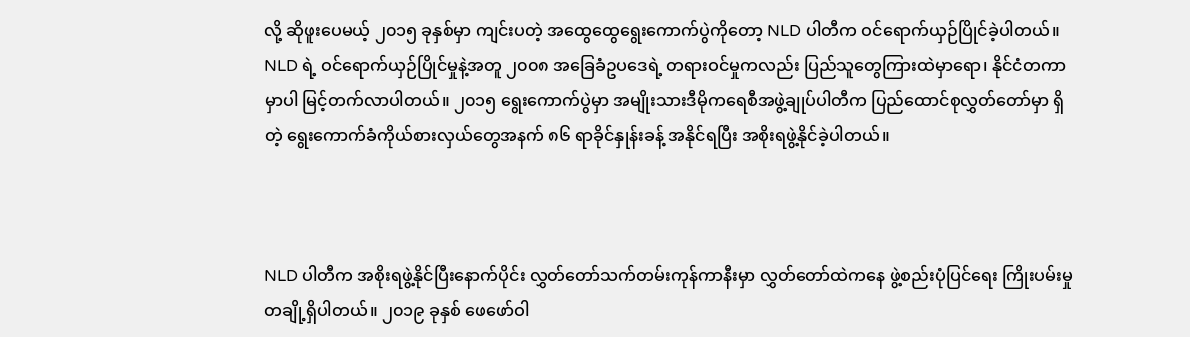လို့ ဆိုဖူးပေမယ့် ၂၀၁၅ ခုနှစ်မှာ ကျင်းပတဲ့ အထွေထွေရွေးကောက်ပွဲကိုတော့ NLD ပါတီက ဝင်ရောက်ယှဉ်ပြိုင်ခဲ့ပါတယ်။ NLD ရဲ့ ဝင်ရောက်ယှဉ်ပြိုင်မှုနဲ့အတူ ၂၀၀၈ အခြေခံဥပဒေရဲ့ တရားဝင်မှုကလည်း ပြည်သူတွေကြားထဲမှာရော၊ နိုင်ငံတကာမှာပါ မြင့်တက်လာပါတယ်။ ၂၀၁၅ ရွေးကောက်ပွဲမှာ အမျိုးသားဒီမိုကရေစီအဖွဲ့ချုပ်ပါတီက ပြည်ထောင်စုလွှတ်တော်မှာ ရှိတဲ့ ရွေးကောက်ခံကိုယ်စားလှယ်တွေအနက် ၈၆ ရာခိုင်နှုန်းခန့် အနိုင်ရပြီး အစိုးရဖွဲ့နိုင်ခဲ့ပါတယ်။



NLD ပါတီက အစိုးရဖွဲ့နိုင်ပြီးနောက်ပိုင်း လွှတ်တော်သက်တမ်းကုန်ကာနီးမှာ လွှတ်တော်ထဲကနေ ဖွဲ့စည်းပုံပြင်ရေး ကြိုးပမ်းမှု တချို့ရှိပါတယ်။ ၂၀၁၉ ခုနှစ် ဖေဖော်ဝါ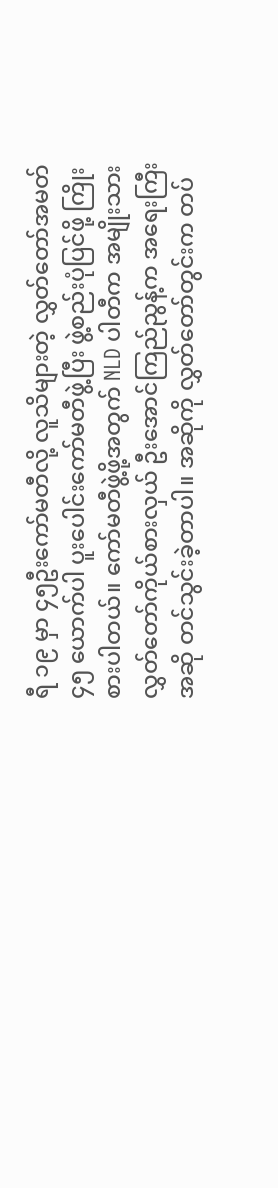ရီ ၁၉ မှာ ၄၅ဦးကော်မတီလို့ လူသိများတဲ့ လွှတ်တော်အမတ် ၄၅ ယောက်ပါ ပူးပေါင်းကော်မတီဖွဲ့ပြီး ဖွဲ့စည်းပုံပြင်ဖို့ ကြိုးစားပါတယ်။ ကော်မတီဖွဲ့ဖို့အတွက် NLD ပါတီက အမျိုးသားလွှတ်တော်ကိုယ်စားလှယ် ဦးအောင်ကြည်ညွန့်က အရေးကြီးအဆို တင်သွင်းခဲ့တာပါ။ အဆိုကို လွှတ်တော်တွင်းက တပ်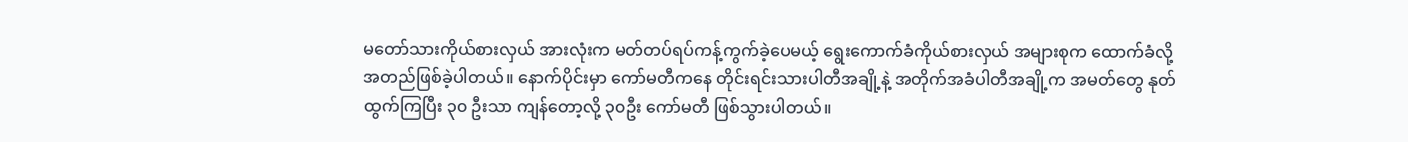မတော်သားကိုယ်စားလှယ် အားလုံးက မတ်တပ်ရပ်ကန့်ကွက်ခဲ့ပေမယ့် ရွေးကောက်ခံကိုယ်စားလှယ် အများစုက ထောက်ခံလို့ အတည်ဖြစ်ခဲ့ပါတယ်။ နောက်ပိုင်းမှာ ကော်မတီကနေ တိုင်းရင်းသားပါတီအချို့နဲ့ အတိုက်အခံပါတီအချို့က အမတ်တွေ နုတ်ထွက်ကြပြီး ၃၀ ဦးသာ ကျန်တော့လို့ ၃၀ဦး ကော်မတီ ဖြစ်သွားပါတယ်။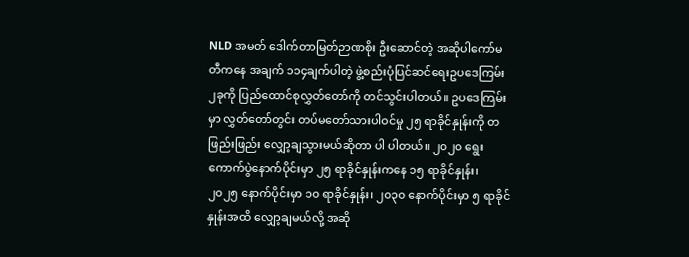NLD အမတ် ဒေါက်တာမြတ်ဉာဏစိုး ဦးဆောင်တဲ့ အဆိုပါကော်မတီကနေ အချက် ၁၁၄ချက်ပါတဲ့ ဖွဲ့စည်းပုံပြင်ဆင်ရေးဥပဒေကြမ်း ၂ခုကို ပြည်ထောင်စုလွှတ်တော်ကို တင်သွင်းပါတယ်။ ဥပဒေကြမ်းမှာ လွှတ်တော်တွင်း တပ်မတော်သားပါဝင်မှု ၂၅ ရာခိုင်နှုန်းကို တဖြည်းဖြည်း လျှော့ချသွားမယ်ဆိုတာ ပါ ပါတယ်။ ၂၀၂၀ ရွေးကောက်ပွဲနောက်ပိုင်းမှာ ၂၅ ရာခိုင်နှုန်းကနေ ၁၅ ရာခိုင်နှုန်း၊ ၂၀၂၅ နောက်ပိုင်းမှာ ၁၀ ရာခိုင်နှုန်း၊ ၂၀၃၀ နောက်ပိုင်းမှာ ၅ ရာခိုင်နှုန်းအထိ လျှော့ချမယ်လို့ အဆို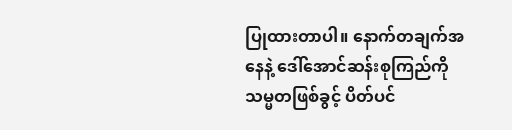ပြုထားတာပါ။ နောက်တချက်အနေနဲ့ ဒေါ်အောင်ဆန်းစုကြည်ကို သမ္မတဖြစ်ခွင့် ပိတ်ပင်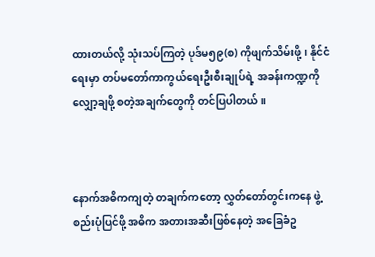ထားတယ်လို့ သုံးသပ်ကြတဲ့ ပုဒ်မ၅၉(စ) ကိုဖျက်သိမ်းဖို့၊ နိုင်ငံရေးမှာ တပ်မတော်ကာကွယ်ရေးဦးစီးချုပ်ရဲ့ အခန်းကဏ္ဍကို လျှော့ချဖို့ စတဲ့အချက်တွေကို တင်ပြပါတယ်။



နောက်အဓိကကျတဲ့ တချက်ကတော့ လွှတ်တော်တွင်းကနေ ဖွဲ့စည်းပုံပြင်ဖို့ အဓိက အတားအဆီးဖြစ်နေတဲ့ အခြေခံဥ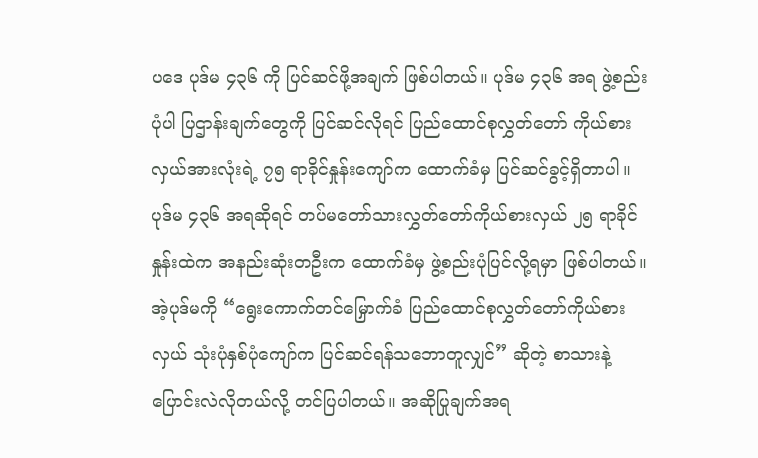ပဒေ ပုဒ်မ ၄၃၆ ကို ပြင်ဆင်ဖို့အချက် ဖြစ်ပါတယ်။ ပုဒ်မ ၄၃၆ အရ ဖွဲ့စည်းပုံပါ ပြဌာန်းချက်တွေကို ပြင်ဆင်လိုရင် ပြည်ထောင်စုလွှတ်တော် ကိုယ်စားလှယ်အားလုံးရဲ့ ၇၅ ရာခိုင်နှုန်းကျော်က ထောက်ခံမှ ပြင်ဆင်ခွင့်ရှိတာပါ။ ပုဒ်မ ၄၃၆ အရဆိုရင် တပ်မတော်သားလွှတ်တော်ကိုယ်စားလှယ် ၂၅ ရာခိုင်နှုန်းထဲက အနည်းဆုံးတဦးက ထောက်ခံမှ ဖွဲ့စည်းပုံပြင်လို့ရမှာ ဖြစ်ပါတယ်။ အဲ့ပုဒ်မကို “ရွေးကောက်တင်မြှောက်ခံ ပြည်ထောင်စုလွှတ်တော်ကိုယ်စားလှယ် သုံးပုံနှစ်ပုံကျော်က ပြင်ဆင်ရန်သဘောတူလျှင်” ဆိုတဲ့ စာသားနဲ့ ပြောင်းလဲလိုတယ်လို့ တင်ပြပါတယ်။ အဆိုပြုချက်အရ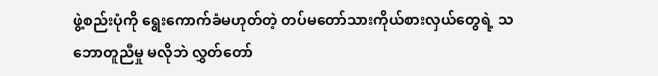ဖွဲ့စည်းပုံကို ရွေးကောက်ခံမဟုတ်တဲ့ တပ်မတော်သားကိုယ်စားလှယ်တွေရဲ့ သဘောတူညီမှု မလိုဘဲ လွှတ်တော်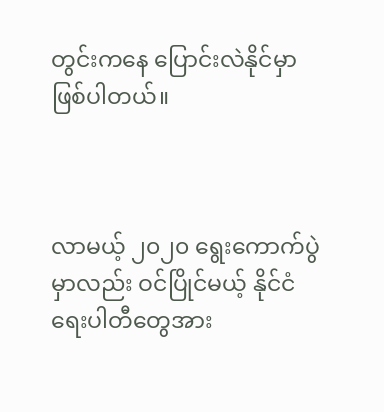တွင်းကနေ ပြောင်းလဲနိုင်မှာ ဖြစ်ပါတယ်။



လာမယ့် ၂၀၂၀ ရွေးကောက်ပွဲမှာလည်း ဝင်ပြိုင်မယ့် နိုင်ငံရေးပါတီတွေအား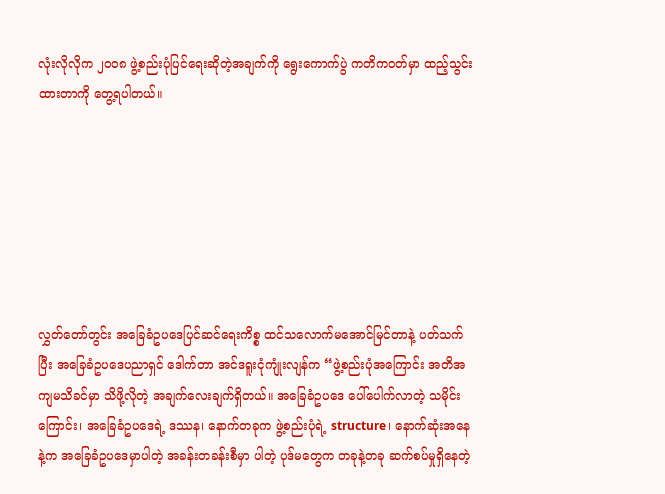လုံးလိုလိုက ၂၀၀၈ ဖွဲ့စည်းပုံပြင်ရေးဆိုတဲ့အချက်ကို ရွေးကောက်ပွဲ ကတိကဝတ်မှာ ထည့်သွင်းထားတာကို တွေ့ရပါတယ်။







လွှတ်တော်တွင်း အခြေခံဥပဒေပြင်ဆင်ရေးကိစ္စ ထင်သလောက်မအောင်မြင်တာနဲ့ ပတ်သက်ပြီး အခြေခံဥပဒေပညာရှင် ဒေါက်တာ အင်ဒရူးငုံကျုံးလျန်က “ဖွဲ့စည်းပုံအကြောင်း အတိအကျမသိခင်မှာ သိဖို့လိုတဲ့ အချက်လေးချက်ရှိတယ်။ အခြေခံဥပဒေ ပေါ်ပေါက်လာတဲ့ သမိုင်းကြောင်း၊ အခြေခံဥပဒေရဲ့ ဒဿန၊ နောက်တခုက ဖွဲ့စည်းပုံရဲ့ structure၊ နောက်ဆုံးအနေနဲ့က အခြေခံဥပဒေမှာပါတဲ့ အခန်းတခန်းစီမှာ ပါတဲ့ ပုဒ်မတွေက တခုနဲ့တခု ဆက်စပ်မှုရှိနေတဲ့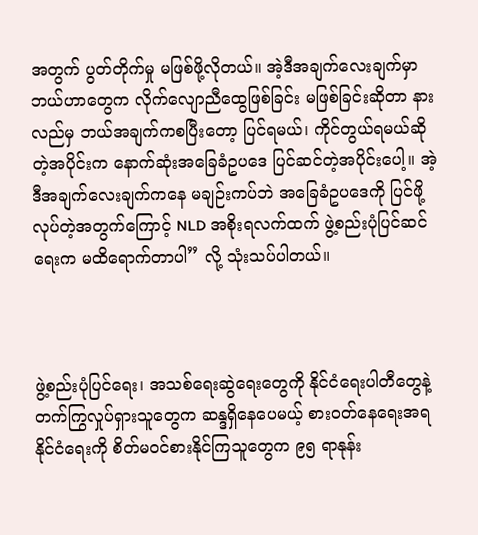အတွက် ပွတ်တိုက်မှု မဖြစ်ဖို့လိုတယ်။ အဲ့ဒီအချက်လေးချက်မှာ ဘယ်ဟာတွေက လိုက်လျောညီထွေဖြစ်ခြင်း မဖြစ်ခြင်းဆိုတာ နားလည်မှ ဘယ်အချက်ကစပြီးတော့ ပြင်ရမယ်၊ ကိုင်တွယ်ရမယ်ဆိုတဲ့အပိုင်းက နောက်ဆုံးအခြေခံဥပဒေ ပြင်ဆင်တဲ့အပိုင်းပေါ့။ အဲ့ဒီအချက်လေးချက်ကနေ မချဉ်းကပ်ဘဲ အခြေခံဥပဒေကို ပြင်ဖို့လုပ်တဲ့အတွက်ကြောင့် NLD အစိုးရလက်ထက် ဖွဲ့စည်းပုံပြင်ဆင်ရေးက မထိရောက်တာပါ” လို့ သုံးသပ်ပါတယ်။



ဖွဲ့စည်းပုံပြင်ရေး၊ အသစ်ရေးဆွဲရေးတွေကို နိုင်ငံရေးပါတီတွေနဲ့ တက်ကြွလှုပ်ရှားသူတွေက ဆန္ဒရှိနေပေမယ့် စားဝတ်နေရေးအရ နိုင်ငံရေးကို စိတ်မဝင်စားနိုင်ကြသူတွေက ၉၅ ရာနုန်း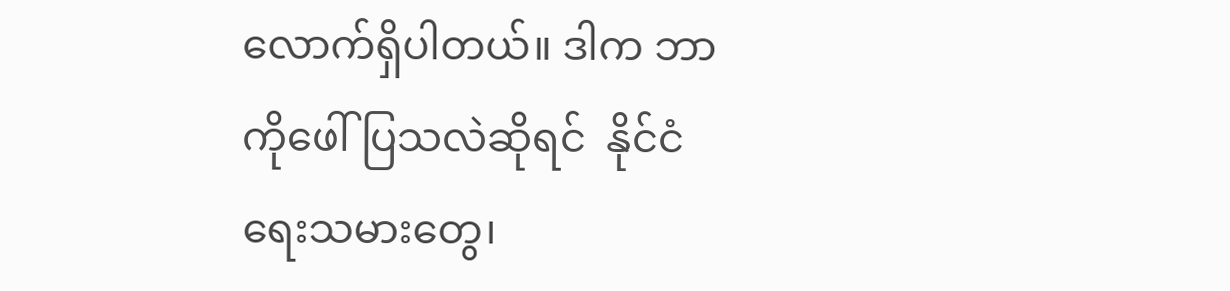လောက်ရှိပါတယ်။ ဒါက ဘာကိုဖေါ်ပြသလဲဆိုရင်  နိုင်ငံရေးသမားတွေ၊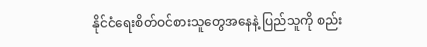နိုင်ငံရေးစိတ်ဝင်စားသူတွေအနေနဲ့ ပြည်သူကို စည်း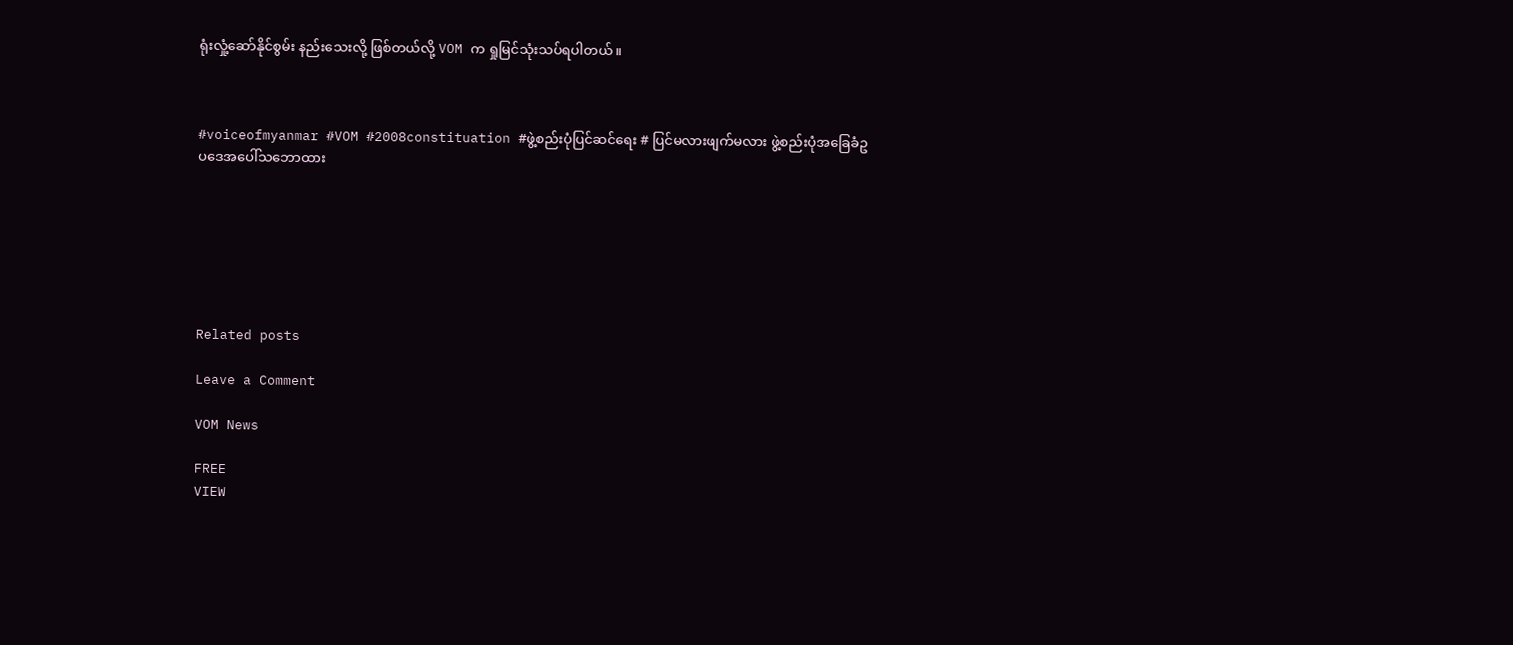ရုံးလှုံ့ဆော်နိုင်စွမ်း နည်းသေးလို့ ဖြစ်တယ်လို့ VOM က ရှုမြင်သုံးသပ်ရပါတယ်။



#voiceofmyanmar #VOM #2008constituation #ဖွဲ့စည်းပုံပြင်ဆင်ရေး # ပြင်မလားဖျက်မလား ဖွဲ့စည်းပုံအခြေခံဥပဒေအပေါ်သဘောထား







Related posts

Leave a Comment

VOM News

FREE
VIEW